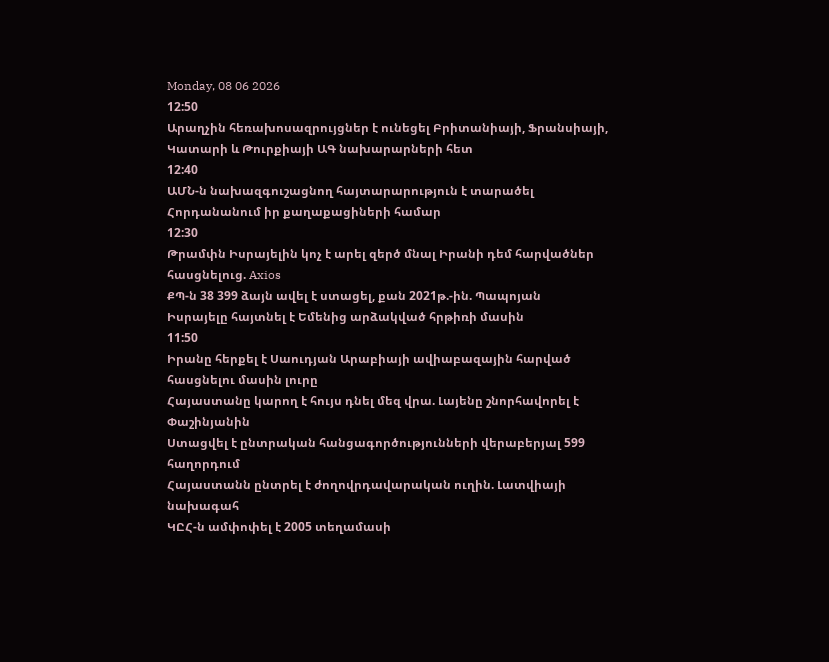Monday, 08 06 2026
12:50
Արաղչին հեռախոսազրույցներ է ունեցել Բրիտանիայի, Ֆրանսիայի, Կատարի և Թուրքիայի ԱԳ նախարարների հետ
12:40
ԱՄՆ-ն նախազգուշացնող հայտարարություն է տարածել Հորդանանում իր քաղաքացիների համար
12:30
Թրամփն Իսրայելին կոչ է արել զերծ մնալ Իրանի դեմ հարվածներ հասցնելուց. Axios
ՔՊ-ն 38 399 ձայն ավել է ստացել, քան 2021թ.-ին. Պապոյան
Իսրայելը հայտնել է Եմենից արձակված հրթիռի մասին
11:50
Իրանը հերքել է Սաուդյան Արաբիայի ավիաբազային հարված հասցնելու մասին լուրը
Հայաստանը կարող է հույս դնել մեզ վրա. Լայենը շնորհավորել է Փաշինյանին
Ստացվել է ընտրական հանցագործությունների վերաբերյալ 599 հաղորդում
Հայաստանն ընտրել է ժողովրդավարական ուղին. Լատվիայի նախագահ
ԿԸՀ-ն ամփոփել է 2005 տեղամասի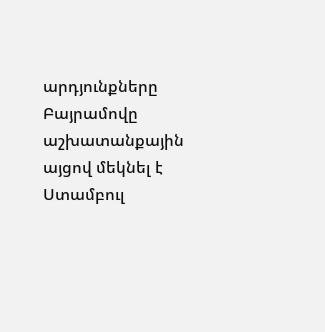արդյունքները
Բայրամովը աշխատանքային այցով մեկնել է Ստամբուլ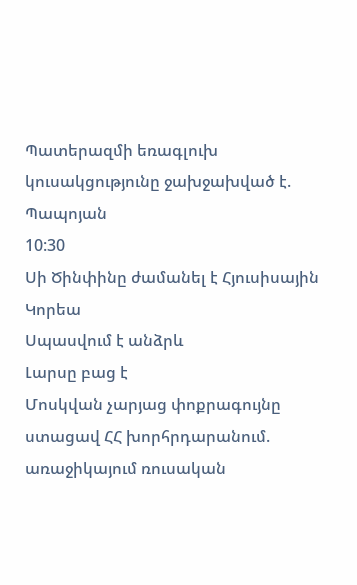Պատերազմի եռագլուխ կուսակցությունը ջախջախված է. Պապոյան
10:30
Սի Ծինփինը ժամանել է Հյուսիսային Կորեա
Սպասվում է անձրև
Լարսը բաց է
Մոսկվան չարյաց փոքրագույնը ստացավ ՀՀ խորհրդարանում. առաջիկայում ռուսական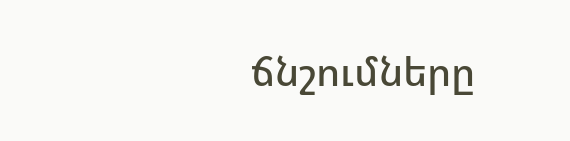ճնշումները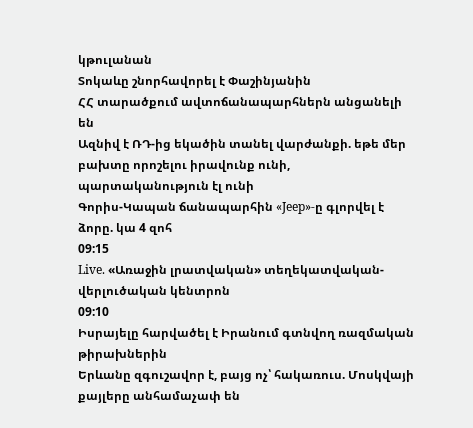կթուլանան
Տոկաևը շնորհավորել է Փաշինյանին
ՀՀ տարածքում ավտոճանապարհներն անցանելի են
Ազնիվ է ՌԴ-ից եկածին տանել վարժանքի. եթե մեր բախտը որոշելու իրավունք ունի, պարտականություն էլ ունի
Գորիս-Կապան ճանապարհին «Jeep»-ը գլորվել է ձորը. կա 4 զոհ
09:15
Live. «Առաջին լրատվական» տեղեկատվական-վերլուծական կենտրոն
09:10
Իսրայելը հարվածել է Իրանում գտնվող ռազմական թիրախներին
Երևանը զգուշավոր է, բայց ոչ՝ հակառուս. Մոսկվայի քայլերը անհամաչափ են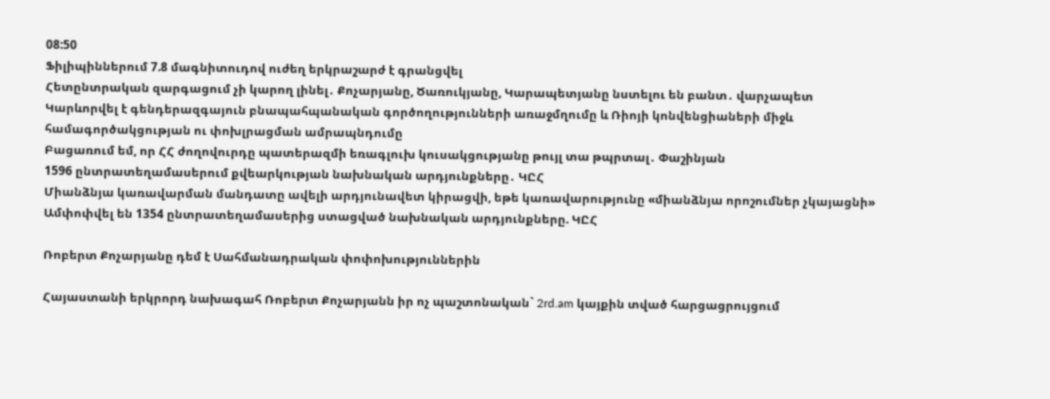08:50
Ֆիլիպիններում 7.8 մագնիտուդով ուժեղ երկրաշարժ է գրանցվել
Հետընտրական զարգացում չի կարող լինել․ Քոչարյանը, Ծառուկյանը, Կարապետյանը նստելու են բանտ․ վարչապետ
Կարևորվել է գենդերազգայուն բնապահպանական գործողությունների առաջմղումը և Ռիոյի կոնվենցիաների միջև համագործակցության ու փոխլրացման ամրապնդումը
Բացառում եմ, որ ՀՀ ժողովուրդը պատերազմի եռագլուխ կուսակցությանը թույլ տա թպրտալ․ Փաշինյան
1596 ընտրատեղամասերում քվեարկության նախնական արդյունքները․ ԿԸՀ
Միանձնյա կառավարման մանդատը ավելի արդյունավետ կիրացվի, եթե կառավարությունը «միանձնյա որոշումներ չկայացնի»
Ամփոփվել են 1354 ընտրատեղամասերից ստացված նախնական արդյունքները. ԿԸՀ

Ռոբերտ Քոչարյանը դեմ է Սահմանադրական փոփոխություններին

Հայաստանի երկրորդ նախագահ Ռոբերտ Քոչարյանն իր ոչ պաշտոնական` 2rd.am կայքին տված հարցացրույցում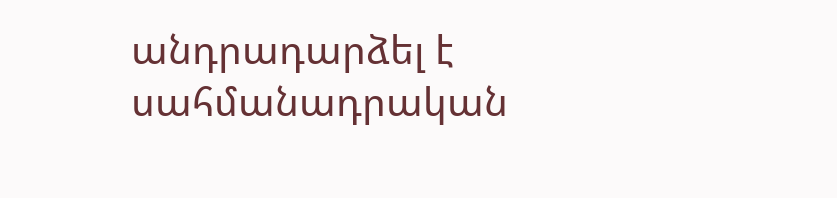անդրադարձել է սահմանադրական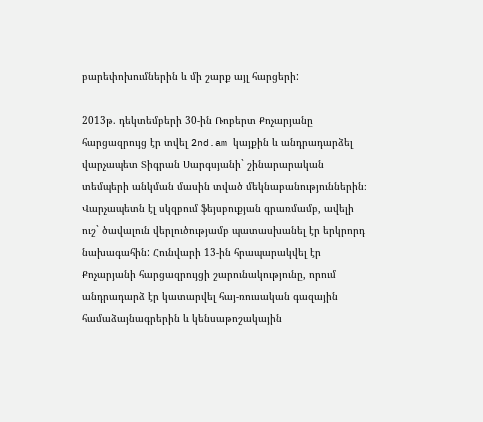բարեփոխումներին և մի շարք այլ հարցերի:

2013թ. դեկտեմբերի 30-ին Ռոբերտ Քոչարյանը հարցազրույց էր տվել 2nd.am կայքին և անդրադարձել վարչապետ Տիգրան Սարգսյանի` շինարարական տեմպերի անկման մասին տված մեկնաբանություններին։ Վարչապետն էլ սկզբում ֆեյսբուքյան գրառմամբ, ավելի ուշ` ծավալուն վերլուծությամբ պատասխանել էր երկրորդ նախագահին: Հունվարի 13-ին հրապարակվել էր Քոչարյանի հարցազրույցի շարունակությունը, որում անդրադարձ էր կատարվել հայ-ռուսական գազային համաձայնագրերին և կենսաթոշակային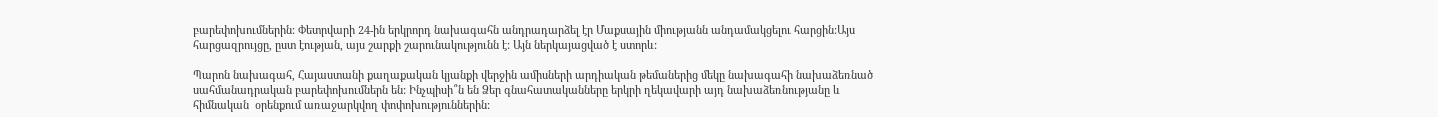բարեփոխումներին: Փետրվարի 24-ին երկրորդ նախագահն անդրադարձել էր Մաքսային միությանն անդամակցելու հարցին:Այս հարցազրույցը, ըստ էության, այս շարքի շարունակությունն է: Այն ներկայացված է ստորև:

Պարոն նախագահ, Հայաստանի քաղաքական կյանքի վերջին ամիսների արդիական թեմաներից մեկը նախագահի նախաձեռնած սահմանադրական բարեփոխումներն են: Ինչպիսի՞ն են Ձեր գնահատականները երկրի ղեկավարի այդ նախաձեռնությանը և հիմնական  օրենքում առաջարկվող փոփոխություններին: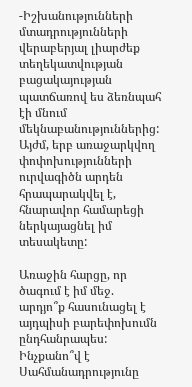-Իշխանությունների մտադրությունների վերաբերյալ լիարժեք տեղեկատվության բացակայության պատճառով ես ձեռնպահ էի մնում մեկնաբանություններից: Այժմ, երբ առաջարկվող փոփոխությունների ուրվագիծն արդեն հրապարակվել է, հնարավոր համարեցի ներկայացնել իմ տեսակետը:

Առաջին հարցը, որ ծագում է իմ մեջ. արդյո՞ք հասունացել է այդպիսի բարեփոխումն ընդհանրապես: Ինչքանո՞վ է Սահմանադրությունը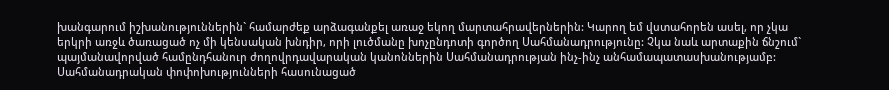խանգարում իշխանություններին` համարժեք արձագանքել առաջ եկող մարտահրավերներին: Կարող եմ վստահորեն ասել, որ չկա երկրի առջև ծառացած ոչ մի կենսական խնդիր, որի լուծմանը խոչընդոտի գործող Սահմանադրությունը: Չկա նաև արտաքին ճնշում` պայմանավորված համընդհանուր ժողովրդավարական կանոններին Սահմանադրության ինչ-ինչ անհամապատասխանությամբ: Սահմանադրական փոփոխությունների հասունացած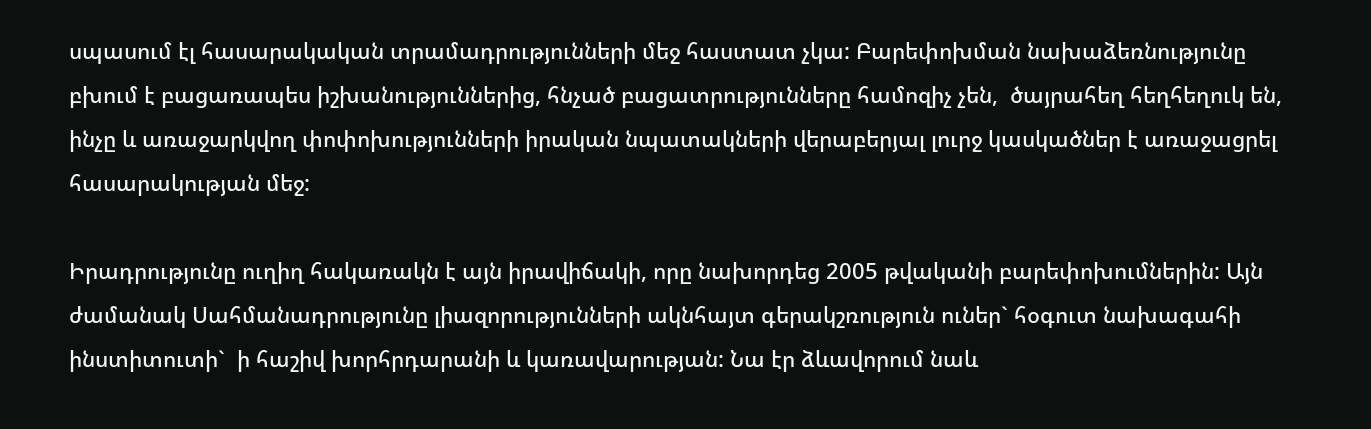սպասում էլ հասարակական տրամադրությունների մեջ հաստատ չկա: Բարեփոխման նախաձեռնությունը բխում է բացառապես իշխանություններից, հնչած բացատրությունները համոզիչ չեն,  ծայրահեղ հեղհեղուկ են, ինչը և առաջարկվող փոփոխությունների իրական նպատակների վերաբերյալ լուրջ կասկածներ է առաջացրել հասարակության մեջ:

Իրադրությունը ուղիղ հակառակն է այն իրավիճակի, որը նախորդեց 2005 թվականի բարեփոխումներին: Այն ժամանակ Սահմանադրությունը լիազորությունների ակնհայտ գերակշռություն ուներ` հօգուտ նախագահի ինստիտուտի`  ի հաշիվ խորհրդարանի և կառավարության: Նա էր ձևավորում նաև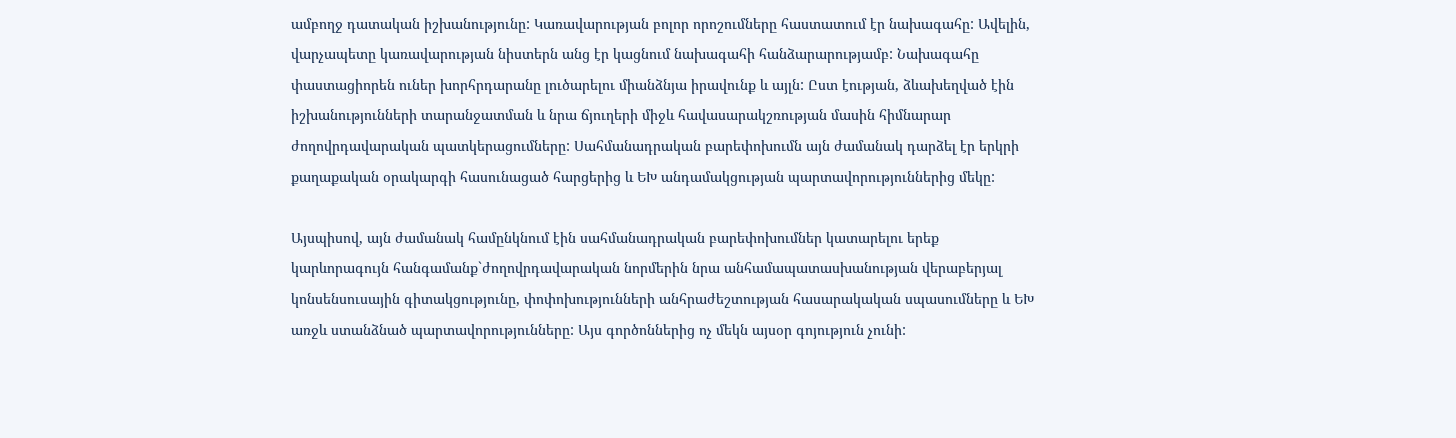ամբողջ դատական իշխանությունը: Կառավարության բոլոր որոշումները հաստատում էր նախագահը: Ավելին, վարչապետը կառավարության նիստերն անց էր կացնում նախագահի հանձարարությամբ: Նախագահը փաստացիորեն ուներ խորհրդարանը լուծարելու միանձնյա իրավունք և այլն: Ըստ էության, ձևախեղված էին իշխանությունների տարանջատման և նրա ճյուղերի միջև հավասարակշռության մասին հիմնարար ժողովրդավարական պատկերացումները: Սահմանադրական բարեփոխումն այն ժամանակ դարձել էր երկրի քաղաքական օրակարգի հասունացած հարցերից և ԵԽ անդամակցության պարտավորություններից մեկը:

Այսպիսով, այն ժամանակ համընկնում էին սահմանադրական բարեփոխումներ կատարելու երեք կարևորագույն հանգամանք`ժողովրդավարական նորմերին նրա անհամապատասխանության վերաբերյալ կոնսենսուսային գիտակցությունը, փոփոխությունների անհրաժեշտության հասարակական սպասումները և ԵԽ առջև ստանձնած պարտավորությունները: Այս գործոններից ոչ մեկն այսօր գոյություն չունի: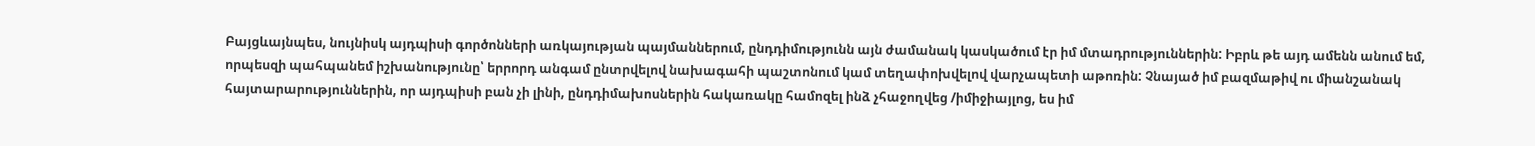Բայցևայնպես, նույնիսկ այդպիսի գործոնների առկայության պայմաններում, ընդդիմությունն այն ժամանակ կասկածում էր իմ մտադրություններին: Իբրև թե այդ ամենն անում եմ, որպեսզի պահպանեմ իշխանությունը՝ երրորդ անգամ ընտրվելով նախագահի պաշտոնում կամ տեղափոխվելով վարչապետի աթոռին: Չնայած իմ բազմաթիվ ու միանշանակ հայտարարություններին, որ այդպիսի բան չի լինի, ընդդիմախոսներին հակառակը համոզել ինձ չհաջողվեց /իմիջիայլոց, ես իմ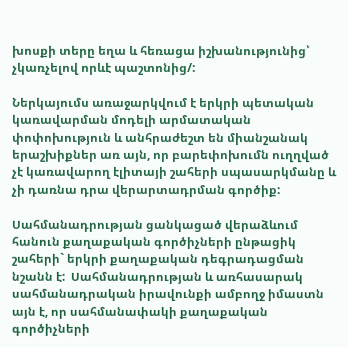խոսքի տերը եղա և հեռացա իշխանությունից՝ չկառչելով որևէ պաշտոնից/:

Ներկայումս առաջարկվում է երկրի պետական կառավարման մոդելի արմատական փոփոխություն և անհրաժեշտ են միանշանակ երաշխիքներ առ այն, որ բարեփոխումն ուղղված չէ կառավարող էլիտայի շահերի սպասարկմանը և չի դառնա դրա վերարտադրման գործիք:

Սահմանադրության ցանկացած վերաձևում հանուն քաղաքական գործիչների ընթացիկ շահերի` երկրի քաղաքական դեգրադացման նշանն է:  Սահմանադրության և առհասարակ սահմանադրական իրավունքի ամբողջ իմաստն այն է, որ սահմանափակի քաղաքական գործիչների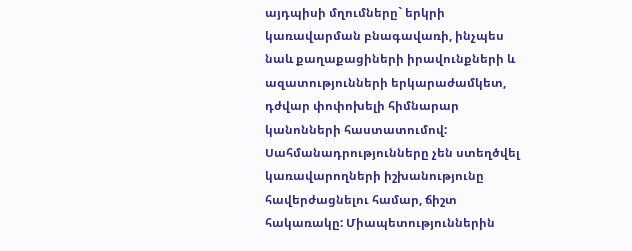այդպիսի մղումները` երկրի կառավարման բնագավառի, ինչպես նաև քաղաքացիների իրավունքների և ազատությունների երկարաժամկետ, դժվար փոփոխելի հիմնարար կանոնների հաստատումով: Սահմանադրությունները չեն ստեղծվել կառավարողների իշխանությունը հավերժացնելու համար, ճիշտ հակառակը: Միապետություններին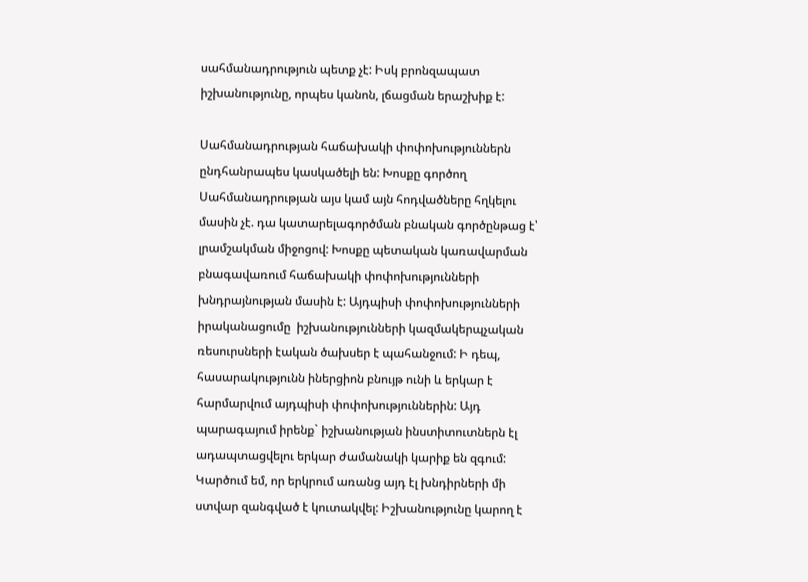սահմանադրություն պետք չէ: Իսկ բրոնզապատ իշխանությունը, որպես կանոն, լճացման երաշխիք է:

Սահմանադրության հաճախակի փոփոխություններն ընդհանրապես կասկածելի են: Խոսքը գործող Սահմանադրության այս կամ այն հոդվածները հղկելու մասին չէ. դա կատարելագործման բնական գործընթաց է՝ լրամշակման միջոցով: Խոսքը պետական կառավարման բնագավառում հաճախակի փոփոխությունների խնդրայնության մասին է: Այդպիսի փոփոխությունների իրականացումը  իշխանությունների կազմակերպչական ռեսուրսների էական ծախսեր է պահանջում: Ի դեպ, հասարակությունն իներցիոն բնույթ ունի և երկար է հարմարվում այդպիսի փոփոխություններին: Այդ պարագայում իրենք` իշխանության ինստիտուտներն էլ ադապտացվելու երկար ժամանակի կարիք են զգում: Կարծում եմ, որ երկրում առանց այդ էլ խնդիրների մի ստվար զանգված է կուտակվել: Իշխանությունը կարող է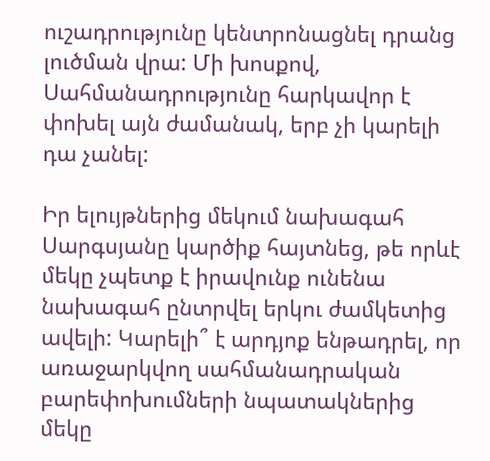ուշադրությունը կենտրոնացնել դրանց լուծման վրա: Մի խոսքով, Սահմանադրությունը հարկավոր է փոխել այն ժամանակ, երբ չի կարելի դա չանել:

Իր ելույթներից մեկում նախագահ Սարգսյանը կարծիք հայտնեց, թե որևէ մեկը չպետք է իրավունք ունենա նախագահ ընտրվել երկու ժամկետից ավելի: Կարելի՞ է արդյոք ենթադրել, որ առաջարկվող սահմանադրական բարեփոխումների նպատակներից մեկը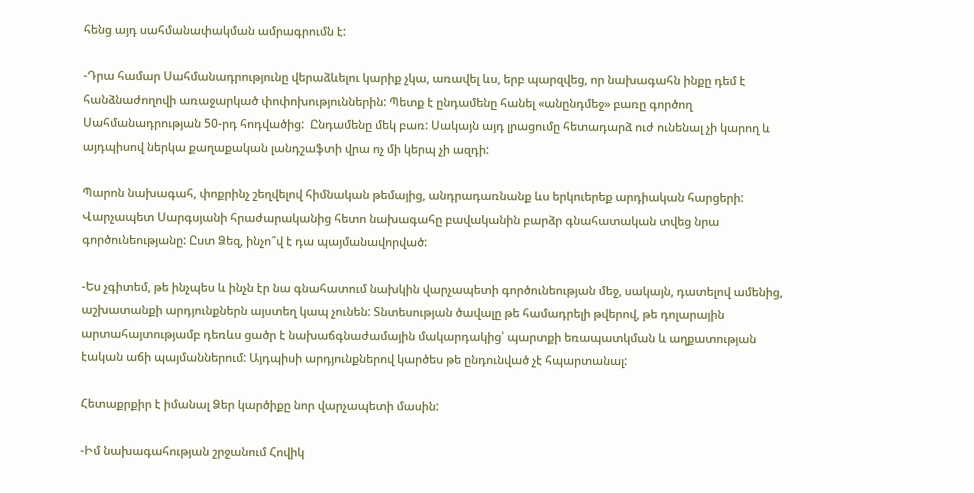հենց այդ սահմանափակման ամրագրումն է:

-Դրա համար Սահմանադրությունը վերաձևելու կարիք չկա, առավել ևս, երբ պարզվեց, որ նախագահն ինքը դեմ է հանձնաժողովի առաջարկած փոփոխություններին: Պետք է ընդամենը հանել «անընդմեջ» բառը գործող Սահմանադրության 50-րդ հոդվածից:  Ընդամենը մեկ բառ: Սակայն այդ լրացումը հետադարձ ուժ ունենալ չի կարող և այդպիսով ներկա քաղաքական լանդշաֆտի վրա ոչ մի կերպ չի ազդի:

Պարոն նախագահ, փոքրինչ շեղվելով հիմնական թեմայից, անդրադառնանք ևս երկուերեք արդիական հարցերի: Վարչապետ Սարգսյանի հրաժարականից հետո նախագահը բավականին բարձր գնահատական տվեց նրա գործունեությանը: Ըստ Ձեզ, ինչո՞վ է դա պայմանավորված:

-Ես չգիտեմ, թե ինչպես և ինչն էր նա գնահատում նախկին վարչապետի գործունեության մեջ, սակայն, դատելով ամենից, աշխատանքի արդյունքներն այստեղ կապ չունեն: Տնտեսության ծավալը թե համադրելի թվերով, թե դոլարային արտահայտությամբ դեռևս ցածր է նախաճգնաժամային մակարդակից՝ պարտքի եռապատկման և աղքատության էական աճի պայմաններում: Այդպիսի արդյունքներով կարծես թե ընդունված չէ հպարտանալ:

Հետաքրքիր է իմանալ Ձեր կարծիքը նոր վարչապետի մասին:

-Իմ նախագահության շրջանում Հովիկ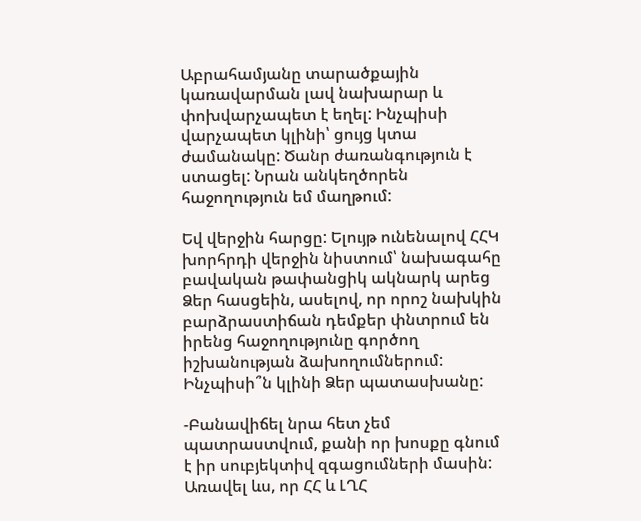Աբրահամյանը տարածքային կառավարման լավ նախարար և փոխվարչապետ է եղել: Ինչպիսի վարչապետ կլինի՝ ցույց կտա ժամանակը: Ծանր ժառանգություն է ստացել: Նրան անկեղծորեն հաջողություն եմ մաղթում:

Եվ վերջին հարցը: Ելույթ ունենալով ՀՀԿ խորհրդի վերջին նիստում՝ նախագահը բավական թափանցիկ ակնարկ արեց Ձեր հասցեին, ասելով, որ որոշ նախկին բարձրաստիճան դեմքեր փնտրում են իրենց հաջողությունը գործող իշխանության ձախողումներում:  Ինչպիսի՞ն կլինի Ձեր պատասխանը:

-Բանավիճել նրա հետ չեմ պատրաստվում, քանի որ խոսքը գնում է իր սուբյեկտիվ զգացումների մասին: Առավել ևս, որ ՀՀ և ԼՂՀ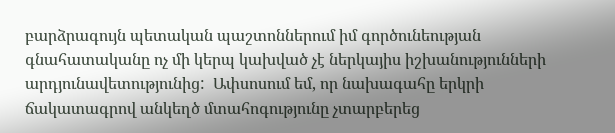բարձրագույն պետական պաշտոններում իմ գործունեության գնահատականը ոչ մի կերպ կախված չէ ներկայիս իշխանությունների արդյունավետությունից:  Ափսոսում եմ, որ նախագահը երկրի ճակատագրով անկեղծ մտահոգությունը չտարբերեց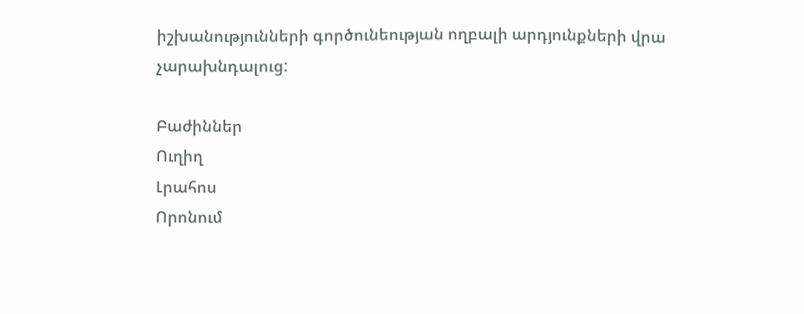իշխանությունների գործունեության ողբալի արդյունքների վրա չարախնդալուց:

Բաժիններ
Ուղիղ
Լրահոս
Որոնում